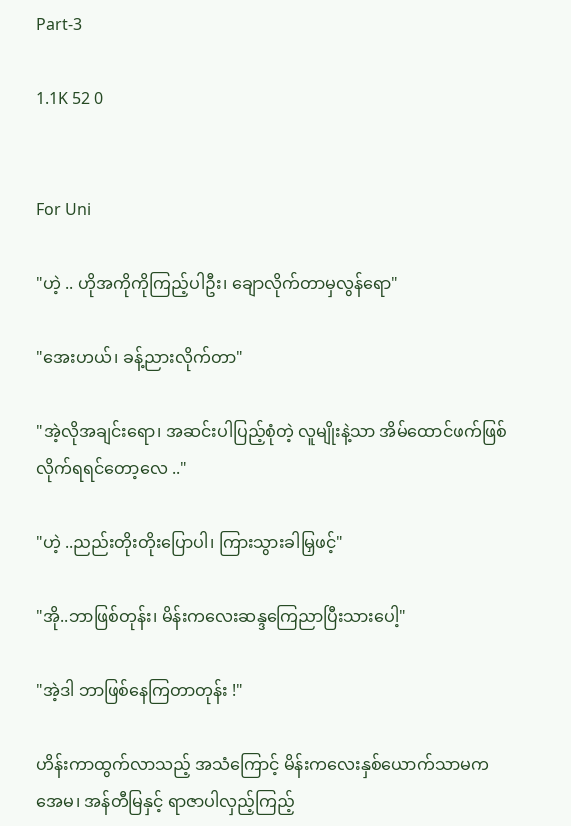Part-3

1.1K 52 0


For Uni

"ဟဲ့ .. ဟိုအကိုကိုကြည့်ပါဦး၊ ချောလိုက်တာမှလွန်ရော"

"အေးဟယ်၊ ခန့်ညားလိုက်တာ"

"အဲ့လိုအချင်းရော၊ အဆင်းပါပြည့်စုံတဲ့ လူမျိုးနဲ့သာ အိမ်ထောင်ဖက်ဖြစ်လိုက်ရရင်တော့လေ .."

"ဟဲ့ ..ညည်းတိုးတိုးပြောပါ၊ ကြားသွားခါမြှဖင့်"

"အို..ဘာဖြစ်တုန်း၊ မိန်းကလေးဆန္ဒကြေညာပြီးသားပေါ့"

"အဲ့ဒါ ဘာဖြစ်နေကြတာတုန်း !"

ဟိန်းကာထွက်လာသည့် အသံကြောင့် မိန်းကလေးနှစ်ယောက်သာမက အေမ၊ အန်တီမြနှင့် ရာဇာပါလှည့်ကြည့်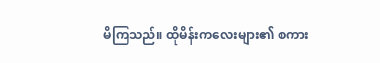မိကြသည်။ ထိုမိန်းကလေးများ၏ စကား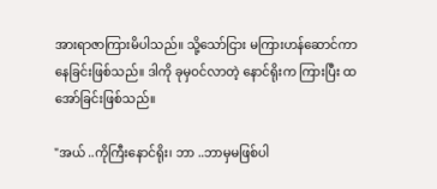အားရာဇာကြားမိပါသည်။ သို့သော်ငြား မကြားဟန်ဆောင်ကာနေခြင်းဖြစ်သည်။ ဒါကို ခုမှဝင်လာတဲ့ နောင်ရိုးက ကြားပြီး ထအော်ခြင်းဖြစ်သည်။

"အယ် ..ကိုကြီးနောင်ရိုး၊ ဘာ ..ဘာမှမဖြစ်ပါ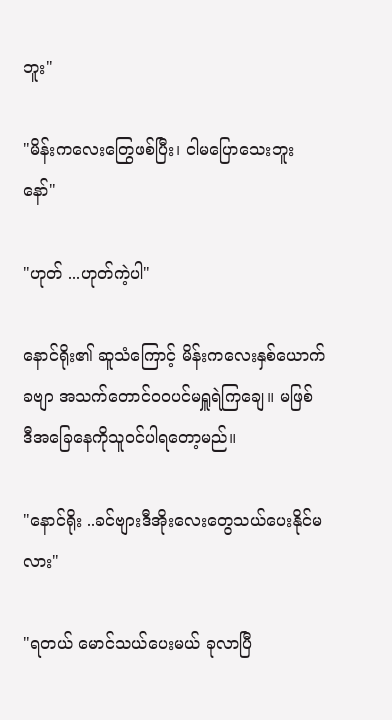ဘူး"

"မိန်းကလေးတြွေဖစ်ပြီး၊ ငါမပြောသေးဘူးနော်"

"ဟုတ် ...ဟုတ်ကဲ့ပါ"

နောင်ရိုး၏ ဆူသံကြောင့် မိန်းကလေးနှစ်ယောက်ခဗျာ အသက်တောင်ဝဝပင်မရှူရဲကြချေ။ မဖြစ် ဒီအခြေနေကိုသူဝင်ပါရတော့မည်။

"နောင်ရိုး ..ခင်ဗျားဒီအိုးလေးတွေသယ်ပေးနိုင်မလား"

"ရတယ် မောင်သယ်ပေးမယ် ခုလာပြီ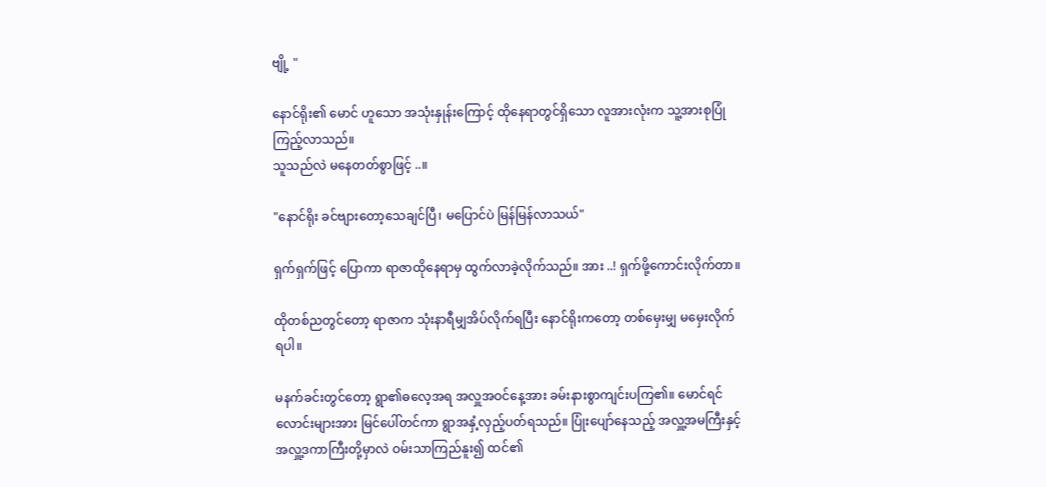ဗျို့ "

နောင်ရိုး၏ မောင် ဟူသော အသုံးနှုန်းကြောင့် ထိုနေရာတွင်ရှိသော လူအားလုံးက သူ့အားစုပြုံကြည့်လာသည်။
သူသည်လဲ မနေတတ်စွာဖြင့် ..။

"နောင်ရိုး ခင်ဗျားတော့သေချင်ပြီ၊ မပြောင်ပဲ မြန်မြန်လာသယ်"

ရှက်ရှက်ဖြင့် ပြောကာ ရာဇာထိုနေရာမှ ထွက်လာခဲ့လိုက်သည်။ အား ..! ရှက်ဖို့ကောင်းလိုက်တာ။

ထိုတစ်ညတွင်တော့ ရာဇာက သုံးနာရီမျှအိပ်လိုက်ရပြီး နောင်ရိုးကတော့ တစ်မှေးမျှ မမှေးလိုက်ရပါ။

မနက်ခင်းတွင်တော့ ရွာ၏ဓလေ့အရ အလှူအဝင်နေ့အား ခမ်းနားစွာကျင်းပကြ၏။ မောင်ရင်လောင်းများအား မြင်ပေါ်တင်ကာ ရွာအနှံ့လှည့်ပတ်ရသည်။ ပြုံးပျော်နေသည့် အလှူ့အမကြီးနှင့် အလှူ့ဒကာကြီးတို့မှာလဲ ဝမ်းသာကြည်နူး၍ ထင်၏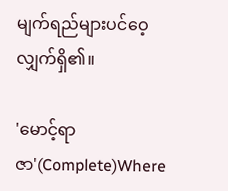မျက်ရည်များပင်ဝေ့လျှက်ရှိ၏။

'မောင့်ရာဇာ'(Complete)Where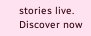stories live. Discover now